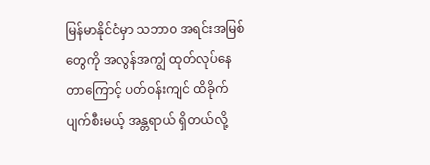မြန်မာနိုင်ငံမှာ သဘာ၀ အရင်းအမြစ်တွေကို အလွန်အကျွံ ထုတ်လုပ်နေတာကြောင့် ပတ်ဝန်းကျင် ထိခိုက်ပျက်စီးမယ့် အန္တရာယ် ရှိတယ်လို့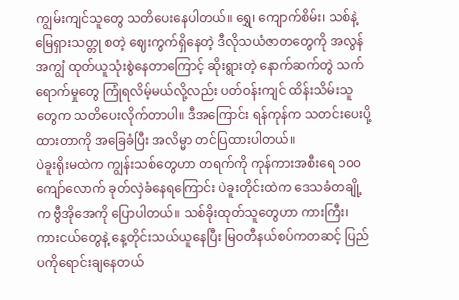ကျွမ်းကျင်သူတွေ သတိပေးနေပါတယ်။ ရွှေ၊ ကျောက်စိမ်း၊ သစ်နဲ့ မြေရှားသတ္တု စတဲ့ ဈေးကွက်ရှိနေတဲ့ ဒီလိုသယံဇာတတွေကို အလွန်အကျွံ ထုတ်ယူသုံးစွဲနေတာကြောင့် ဆိုးရွားတဲ့ နောက်ဆက်တွဲ သက်ရောက်မှုတွေ ကြုံရလိမ့်မယ်လို့လည်း ပတ်ဝန်းကျင် ထိန်းသိမ်းသူတွေက သတိပေးလိုက်တာပါ။ ဒီအကြောင်း ရန်ကုန်က သတင်းပေးပို့ထားတာကို အခြေခံပြီး အလိမ္မာ တင်ပြထားပါတယ်။
ပဲခူးရိုးမထဲက ကျွန်းသစ်တွေဟာ တရက်ကို ကုန်ကားအစီးရေ ၁၀၀ ကျော်လောက် ခုတ်လှဲခံနေရကြောင်း ပဲခူးတိုင်းထဲက ဒေသခံတချို့က ဗွီအိုအေကို ပြောပါတယ်။ သစ်ခိုးထုတ်သူတွေဟာ ကားကြီး၊ ကားငယ်တွေနဲ့ နေ့တိုင်းသယ်ယူနေပြီး မြဝတီနယ်စပ်ကတဆင့် ပြည်ပကိုရောင်းချနေတယ်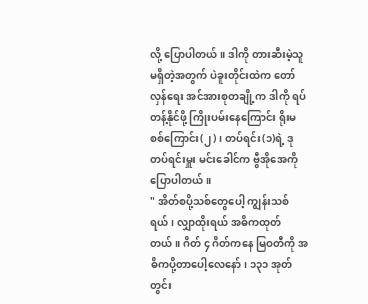လို့ ပြောပါတယ်။ ဒါကို တားဆီးမဲ့သူမရှိတဲ့အတွက် ပဲခူးတိုင်းထဲက တော်လှန်ရေး အင်အားစုတချို့က ဒါကို ရပ်တန့်နိုင်ဖို့ ကြိုးပမ်းနေကြောင်း ရိုးမစစ်ကြောင်း(၂)၊ တပ်ရင်း(၁)ရဲ့ ဒုတပ်ရင်းမှူး မင်းခေါင်က ဗွီအိုအေကို ပြောပါတယ်။
" အိတ်စပို့သစ်တွေပေါ့ ကျွန်းသစ်ရယ်၊ လျှာထိုးရယ် အဓိကထုတ်တယ်။ ဂိတ် ၄ ဂိတ်ကနေ မြဝတီကို အဓိကပို့တာပေါ့လေနော်၊ ၁၃၁ အုတ်တွင်း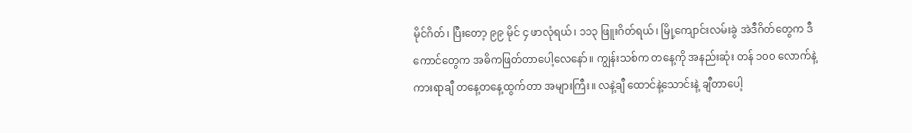မိုင်ဂိတ်၊ ပြီးတော့ ၉၉ မိုင် ၄ ဖာလုံရယ်၊ ၁၁၃ ဖြူးဂိတ်ရယ်၊ မြို့ကျောင်းလမ်းခွဲ အဲဒီဂိတ်တွေက ဒီကောင်တွေက အဓိကဖြတ်တာပေါ့လေနော်။ ကျွန်းသစ်က တနေ့ကို အနည်းဆုံး တန် ၁၀၀ လောက်နဲ့ ကားရာချီ တနေ့တနေ့ထွက်တာ အများကြီး။ လနဲ့ချီ ထောင်နဲ့သောင်းနဲ့ ချီတာပေါ့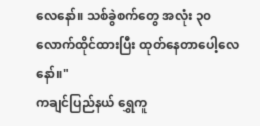လေနော်။ သစ်ခွဲစက်တွေ အလုံး ၃၀ လောက်ထိုင်ထားပြီး ထုတ်နေတာပေါ့လေနော်။"
ကချင်ပြည်နယ် ရွှေကူ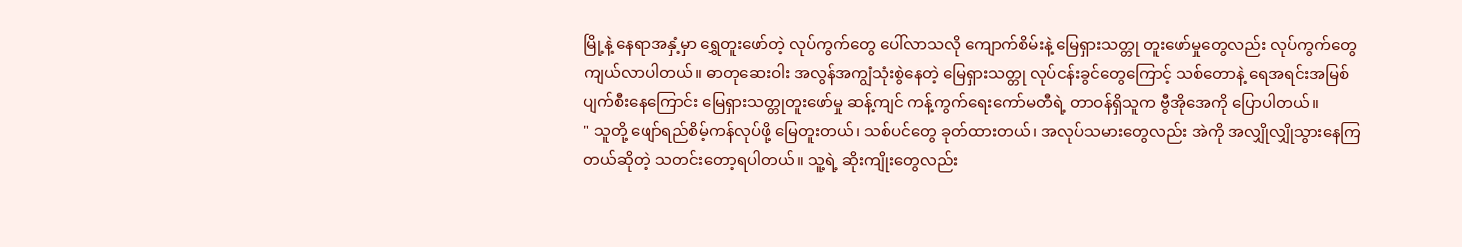မြို့နဲ့ နေရာအနှံ့မှာ ရွှေတူးဖော်တဲ့ လုပ်ကွက်တွေ ပေါ်လာသလို ကျောက်စိမ်းနဲ့ မြေရှားသတ္တု တူးဖော်မှုတွေလည်း လုပ်ကွက်တွေ ကျယ်လာပါတယ်။ ဓာတုဆေးဝါး အလွန်အကျွံသုံးစွဲနေတဲ့ မြေရှားသတ္တု လုပ်ငန်းခွင်တွေကြောင့် သစ်တောနဲ့ ရေအရင်းအမြစ် ပျက်စီးနေကြောင်း မြေရှားသတ္တုတူးဖော်မှု ဆန့်ကျင် ကန့်ကွက်ရေးကော်မတီရဲ့ တာဝန်ရှိသူက ဗွီအိုအေကို ပြောပါတယ်။
" သူတို့ ဖျော်ရည်စိမ့်ကန်လုပ်ဖို့ မြေတူးတယ်၊ သစ်ပင်တွေ ခုတ်ထားတယ်၊ အလုပ်သမားတွေလည်း အဲကို အလျှိုလျှိုသွားနေကြတယ်ဆိုတဲ့ သတင်းတော့ရပါတယ်။ သူ့ရဲ့ ဆိုးကျိုးတွေလည်း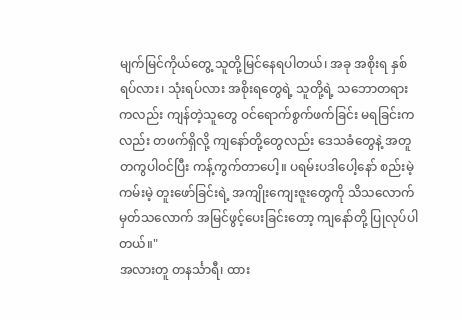မျက်မြင်ကိုယ်တွေ့ သူတို့မြင်နေရပါတယ်၊ အခု အစိုးရ နှစ်ရပ်လား၊ သုံးရပ်လား အစိုးရတွေရဲ့ သူတို့ရဲ့ သဘောတရားကလည်း ကျန်တဲ့သူတွေ ဝင်ရောက်စွက်ဖက်ခြင်း မရခြင်းကလည်း တဖက်ရှိလို့ ကျနော်တို့တွေလည်း ဒေသခံတွေနဲ့ အတူတကွပါဝင်ပြီး ကန့်ကွက်တာပေါ့။ ပရမ်းပဒါပေါ့နော် စည်းမဲ့ကမ်းမဲ့ တူးဖော်ခြင်းရဲ့ အကျိုးကျေးဇူးတွေကို သိသလောက် မှတ်သလောက် အမြင်ဖွင့်ပေးခြင်းတော့ ကျနော်တို့ ပြုလုပ်ပါတယ်။"
အလားတူ တနင်္သာရီ၊ ထား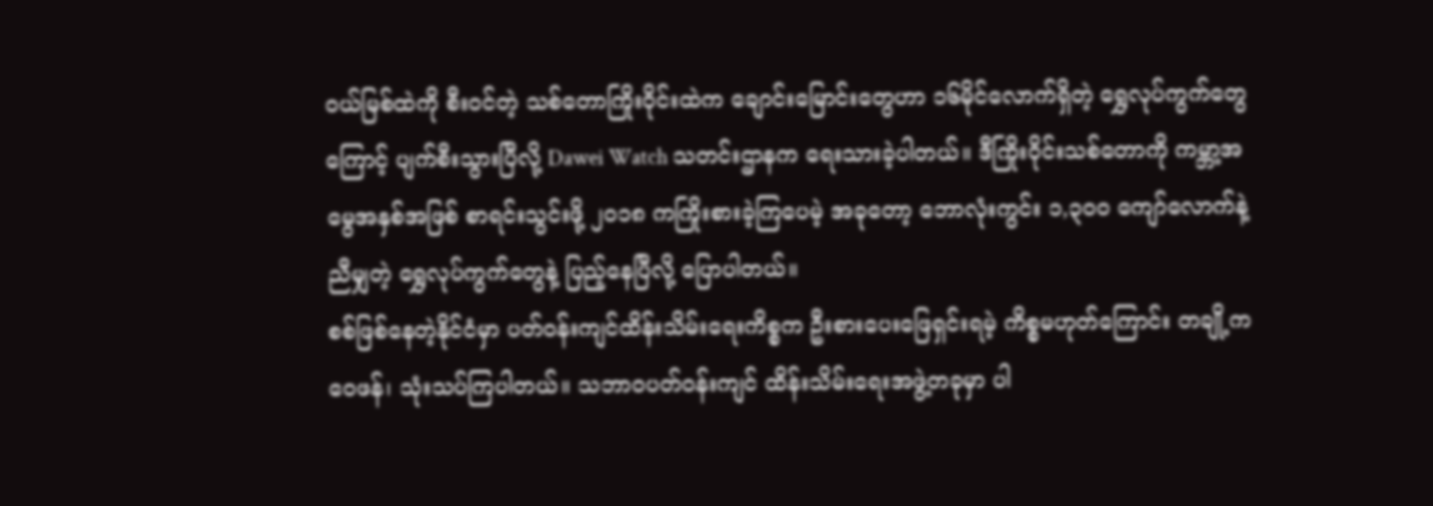ဝယ်မြစ်ထဲကို စီးဝင်တဲ့ သစ်တောကြိုးဝိုင်းထဲက ချောင်းမြောင်းတွေဟာ ၁၆မိုင်လောက်ရှိတဲ့ ရွှေလုပ်ကွက်တွေကြောင့် ပျက်စီးသွားပြီလို့ Dawei Watch သတင်းဌာနက ရေးသားခဲ့ပါတယ်။ ဒီကြိုးဝိုင်းသစ်တောကို ကမ္ဘာ့အမွေအနှစ်အဖြစ် စာရင်းသွင်းဖို့ ၂၀၁၈ ကကြိုးစားခဲ့ကြပေမဲ့ အခုတော့ ဘောလုံးကွင်း ၁,၃၀၀ ကျော်လောက်နဲ့ ညီမျှတဲ့ ရွှေလုပ်ကွက်တွေနဲ့ ပြည့်နေပြီလို့ ပြောပါတယ်။
စစ်ဖြစ်နေတဲ့နိုင်ငံမှာ ပတ်ဝန်းကျင်ထိန်းသိမ်းရေးကိစ္စက ဦးစားပေးဖြေရှင်းရမဲ့ ကိစ္စမဟုတ်ကြောင်း တချို့က ဝေဖန်၊ သုံးသပ်ကြပါတယ်။ သဘာဝပတ်ဝန်းကျင် ထိန်းသိမ်းရေးအဖွဲ့တခုမှာ ပါ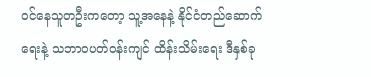ဝင်နေသူတဦးကတော့ သူ့အနေနဲ့ နိုင်ငံတည်ဆောက်ရေးနဲ့ သဘာဝပတ်ဝန်းကျင် ထိန်းသိမ်းရေး ဒီနှစ်ခု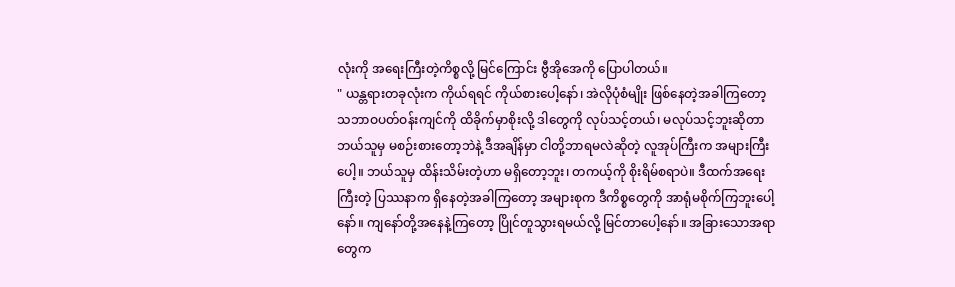လုံးကို အရေးကြီးတဲ့ကိစ္စလို့ မြင်ကြောင်း ဗွီအိုအေကို ပြောပါတယ်။
" ယန္တရားတခုလုံးက ကိုယ်ရရင် ကိုယ်စားပေါ့နော်၊ အဲလိုပုံစံမျိုး ဖြစ်နေတဲ့အခါကြတော့ သဘာဝပတ်ဝန်းကျင်ကို ထိခိုက်မှာစိုးလို့ ဒါတွေကို လုပ်သင့်တယ်၊ မလုပ်သင့်ဘူးဆိုတာ ဘယ်သူမှ မစဉ်းစားတော့ဘဲနဲ့ ဒီအချိန်မှာ ငါတို့ဘာရမလဲဆိုတဲ့ လူအုပ်ကြီးက အများကြီးပေါ့။ ဘယ်သူမှ ထိန်းသိမ်းတဲ့ဟာ မရှိတော့ဘူး၊ တကယ့်ကို စိုးရိမ်စရာပဲ။ ဒီထက်အရေးကြီးတဲ့ ပြဿနာက ရှိနေတဲ့အခါကြတော့ အများစုက ဒီကိစ္စတွေကို အာရုံမစိုက်ကြဘူးပေါ့နော်။ ကျနော်တို့အနေနဲ့ကြတော့ ပြိုင်တူသွားရမယ်လို့ မြင်တာပေါ့နော်။ အခြားသောအရာတွေက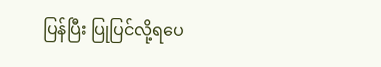ပြန်ပြီး ပြုပြင်လို့ရပေ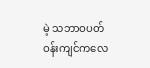မဲ့ သဘာဝပတ်ဝန်းကျင်ကလေ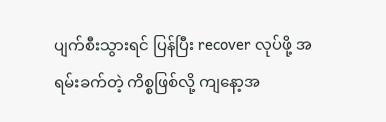ပျက်စီးသွားရင် ပြန်ပြီး recover လုပ်ဖို့ အရမ်းခက်တဲ့ ကိစ္စဖြစ်လို့ ကျနော့အ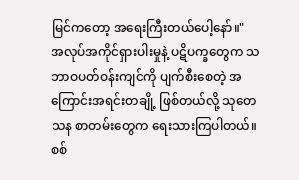မြင်ကတော့ အရေးကြီးတယ်ပေါ့နော်။"
အလုပ်အကိုင်ရှားပါးမှုနဲ့ ပဋိပက္ခတွေက သဘာဝပတ်ဝန်းကျင်ကို ပျက်စီးစေတဲ့ အကြောင်းအရင်းတချို့ ဖြစ်တယ်လို့ သုတေသန စာတမ်းတွေက ရေးသားကြပါတယ်။ စစ်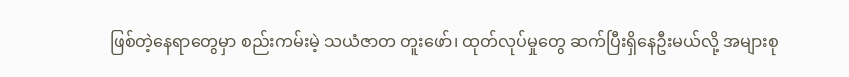ဖြစ်တဲ့နေရာတွေမှာ စည်းကမ်းမဲ့ သယံဇာတ တူးဖော်၊ ထုတ်လုပ်မှုတွေ ဆက်ပြီးရှိနေဦးမယ်လို့ အများစု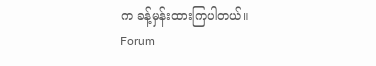က ခန့်မှန်းထားကြပါတယ်။
Forum